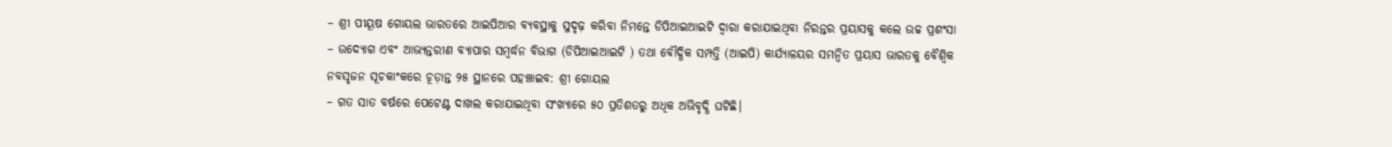– ଶ୍ରୀ ପୀୟୂଷ ଗୋୟଲ ଭାରତରେ ଆଇପିଆର ବ୍ୟବସ୍ଥାକୁ ସୁଦୃଢ଼ କରିବା ନିମନ୍ତେ ଡିପିଆଇଆଇଟି ଦ୍ୱାରା କରାଯାଇଥିବା ନିରନ୍ତର ପ୍ରୟାସକୁ କଲେ ଉଚ୍ଚ ପ୍ରଶଂସା
– ଉଦ୍ୟୋଗ ଏବଂ ଆଭ୍ୟନ୍ତରୀଣ ବ୍ୟାପାର ସମ୍ବର୍ଦ୍ଧନ ବିଭାଗ (ଡିପିଆଇଆଇଟି ) ତଥା ବୌଦ୍ଧିକ ସମ୍ପତ୍ତି (ଆଇପି) କାର୍ଯ୍ୟାଳୟର ସମନ୍ୱିତ ପ୍ରୟାସ ଭାରତକୁ ବୈଶ୍ୱିକ ନବସୃଜନ ସୂଚକାଂକରେ ଚୂଡ଼ାନ୍ତ ୨୫ ସ୍ଥାନରେ ପହଞ୍ଚାଇବ: ଶ୍ରୀ ଗୋୟଲ
– ଗତ ସାତ ବର୍ଷରେ ପେଟେଣ୍ଟ ଦାଖଲ କରାଯାଇଥିବା ସଂଖ୍ୟାରେ ୫୦ ପ୍ରତିଶତରୁ ଅଧିକ ଅଭିବୃଦ୍ଧି ଘଟିଛି।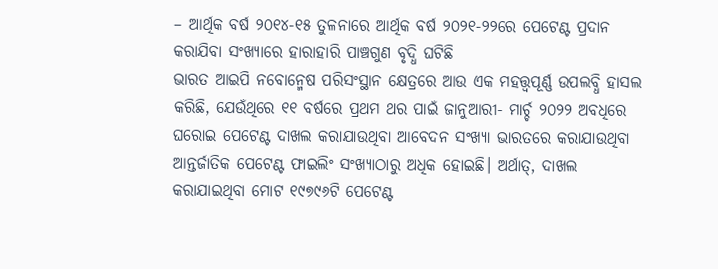– ଆର୍ଥିକ ବର୍ଷ ୨୦୧୪-୧୫ ତୁଳନାରେ ଆର୍ଥିକ ବର୍ଷ ୨୦୨୧-୨୨ରେ ପେଟେଣ୍ଟ ପ୍ରଦାନ କରାଯିବା ସଂଖ୍ୟାରେ ହାରାହାରି ପାଞ୍ଚଗୁଣ ବୃଦ୍ଧି ଘଟିଛି
ଭାରତ ଆଇପି ନବୋନ୍ମେଷ ପରିସଂସ୍ଥାନ କ୍ଷେତ୍ରରେ ଆଉ ଏକ ମହତ୍ତ୍ୱପୂର୍ଣ୍ଣ ଉପଲବ୍ଧି ହାସଲ କରିଛି, ଯେଉଁଥିରେ ୧୧ ବର୍ଷରେ ପ୍ରଥମ ଥର ପାଇଁ ଜାନୁଆରୀ- ମାର୍ଚ୍ଚ ୨୦୨୨ ଅବଧିରେ ଘରୋଇ ପେଟେଣ୍ଟ ଦାଖଲ କରାଯାଉଥିବା ଆବେଦନ ସଂଖ୍ୟା ଭାରତରେ କରାଯାଉଥିବା ଆନ୍ତର୍ଜାତିକ ପେଟେଣ୍ଟ ଫାଇଲିଂ ସଂଖ୍ୟାଠାରୁ ଅଧିକ ହୋଇଛି। ଅର୍ଥାତ୍, ଦାଖଲ କରାଯାଇଥିବା ମୋଟ ୧୯୭୯୬ଟି ପେଟେଣ୍ଟ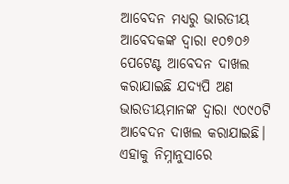ଆବେଦନ ମଧ୍ୟରୁ ଭାରତୀୟ ଆବେଦକଙ୍କ ଦ୍ୱାରା ୧୦୭୦୬ ପେଟେଣ୍ଟ ଆବେଦନ ଦାଖଲ କରାଯାଇଛି ଯଦ୍ୟପି ଅଣ ଭାରତୀୟମାନଙ୍କ ଦ୍ୱାରା ୯୦୯୦ଟି ଆବେଦନ ଦାଖଲ କରାଯାଇଛି। ଏହାକୁ ନିମ୍ନାନୁସାରେ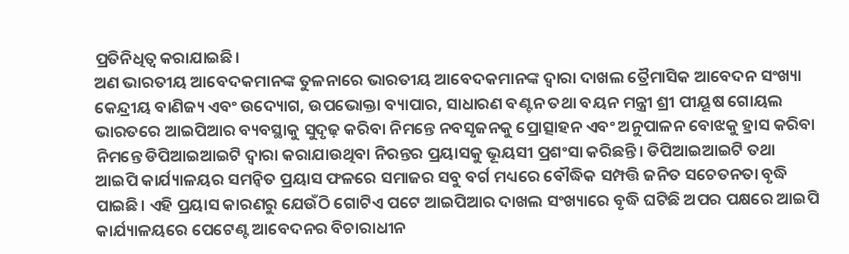ପ୍ରତିନିଧିତ୍ୱ କରାଯାଇଛି।
ଅଣ ଭାରତୀୟ ଆବେଦକମାନଙ୍କ ତୁଳନାରେ ଭାରତୀୟ ଆବେଦକମାନଙ୍କ ଦ୍ୱାରା ଦାଖଲ ତ୍ରୈମାସିକ ଆବେଦନ ସଂଖ୍ୟା
କେନ୍ଦ୍ରୀୟ ବାଣିଜ୍ୟ ଏବଂ ଉଦ୍ୟୋଗ, ଉପଭୋକ୍ତା ବ୍ୟାପାର, ସାଧାରଣ ବଣ୍ଟନ ତଥା ବୟନ ମନ୍ତ୍ରୀ ଶ୍ରୀ ପୀୟୂଷ ଗୋୟଲ ଭାରତରେ ଆଇପିଆର ବ୍ୟବସ୍ଥାକୁ ସୁଦୃଢ଼ କରିବା ନିମନ୍ତେ ନବସୃଜନକୁ ପ୍ରୋତ୍ସାହନ ଏବଂ ଅନୁପାଳନ ବୋଝକୁ ହ୍ରାସ କରିବା ନିମନ୍ତେ ଡିପିଆଇଆଇଟି ଦ୍ୱାରା କରାଯାଉଥିବା ନିରନ୍ତର ପ୍ରୟାସକୁ ଭୂୟସୀ ପ୍ରଶଂସା କରିଛନ୍ତି। ଡିପିଆଇଆଇଟି ତଥା ଆଇପି କାର୍ଯ୍ୟାଳୟର ସମନ୍ୱିତ ପ୍ରୟାସ ଫଳରେ ସମାଜର ସବୁ ବର୍ଗ ମଧ୍ୟରେ ବୌଦ୍ଧିକ ସମ୍ପତ୍ତି ଜନିତ ସଚେତନତା ବୃଦ୍ଧି ପାଇଛି। ଏହି ପ୍ରୟାସ କାରଣରୁ ଯେଉଁଠି ଗୋଟିଏ ପଟେ ଆଇପିଆର ଦାଖଲ ସଂଖ୍ୟାରେ ବୃଦ୍ଧି ଘଟିଛି ଅପର ପକ୍ଷରେ ଆଇପି କାର୍ଯ୍ୟାଳୟରେ ପେଟେଣ୍ଟ ଆବେଦନର ବିଚାରାଧୀନ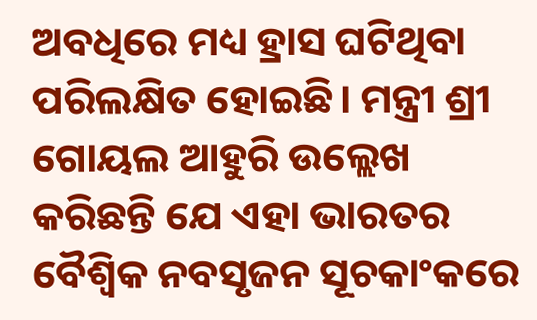ଅବଧିରେ ମଧ୍ୟ ହ୍ରାସ ଘଟିଥିବା ପରିଲକ୍ଷିତ ହୋଇଛି। ମନ୍ତ୍ରୀ ଶ୍ରୀ ଗୋୟଲ ଆହୁରି ଉଲ୍ଲେଖ କରିଛନ୍ତି ଯେ ଏହା ଭାରତର ବୈଶ୍ୱିକ ନବସୃଜନ ସୂଚକାଂକରେ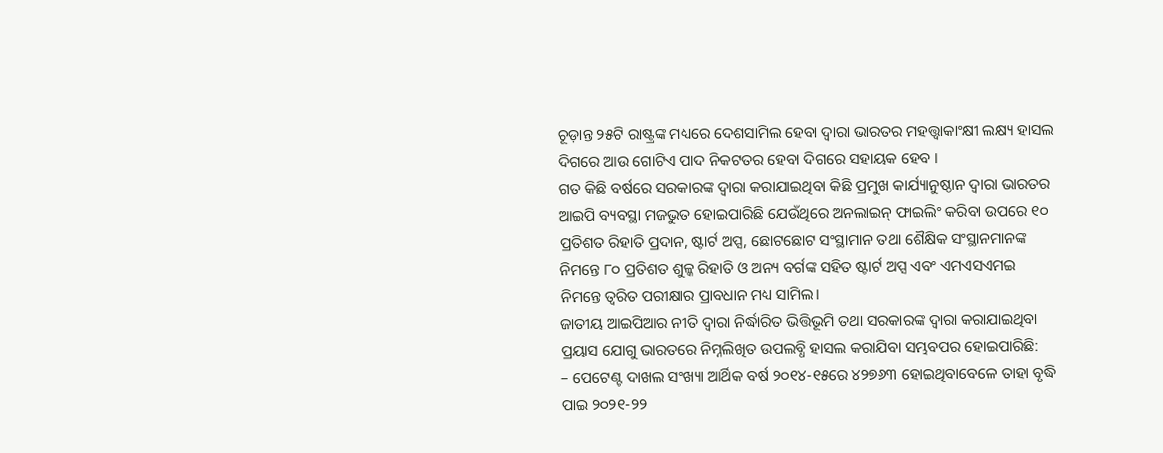ଚୂଡ଼ାନ୍ତ ୨୫ଟି ରାଷ୍ଟ୍ରଙ୍କ ମଧ୍ୟରେ ଦେଶସାମିଲ ହେବା ଦ୍ୱାରା ଭାରତର ମହତ୍ତ୍ୱାକାଂକ୍ଷୀ ଲକ୍ଷ୍ୟ ହାସଲ ଦିଗରେ ଆଉ ଗୋଟିଏ ପାଦ ନିକଟତର ହେବା ଦିଗରେ ସହାୟକ ହେବ ।
ଗତ କିଛି ବର୍ଷରେ ସରକାରଙ୍କ ଦ୍ୱାରା କରାଯାଇଥିବା କିଛି ପ୍ରମୁଖ କାର୍ଯ୍ୟାନୁଷ୍ଠାନ ଦ୍ୱାରା ଭାରତର ଆଇପି ବ୍ୟବସ୍ଥା ମଜଭୁତ ହୋଇପାରିଛି ଯେଉଁଥିରେ ଅନଲାଇନ୍ ଫାଇଲିଂ କରିବା ଉପରେ ୧୦ ପ୍ରତିଶତ ରିହାତି ପ୍ରଦାନ, ଷ୍ଟାର୍ଟ ଅପ୍ସ, ଛୋଟଛୋଟ ସଂସ୍ଥାମାନ ତଥା ଶୈକ୍ଷିକ ସଂସ୍ଥାନମାନଙ୍କ ନିମନ୍ତେ ୮୦ ପ୍ରତିଶତ ଶୁଳ୍କ ରିହାତି ଓ ଅନ୍ୟ ବର୍ଗଙ୍କ ସହିତ ଷ୍ଟାର୍ଟ ଅପ୍ସ ଏବଂ ଏମଏସଏମଇ ନିମନ୍ତେ ତ୍ୱରିତ ପରୀକ୍ଷାର ପ୍ରାବଧାନ ମଧ୍ୟ ସାମିଲ।
ଜାତୀୟ ଆଇପିଆର ନୀତି ଦ୍ୱାରା ନିର୍ଦ୍ଧାରିତ ଭିତ୍ତିଭୂମି ତଥା ସରକାରଙ୍କ ଦ୍ୱାରା କରାଯାଇଥିବା ପ୍ରୟାସ ଯୋଗୁ ଭାରତରେ ନିମ୍ନଲିଖିତ ଉପଲବ୍ଧି ହାସଲ କରାଯିବା ସମ୍ଭବପର ହୋଇପାରିଛି:
– ପେଟେଣ୍ଟ ଦାଖଲ ସଂଖ୍ୟା ଆର୍ଥିକ ବର୍ଷ ୨୦୧୪-୧୫ରେ ୪୨୭୬୩ ହୋଇଥିବାବେଳେ ତାହା ବୃଦ୍ଧି ପାଇ ୨୦୨୧-୨୨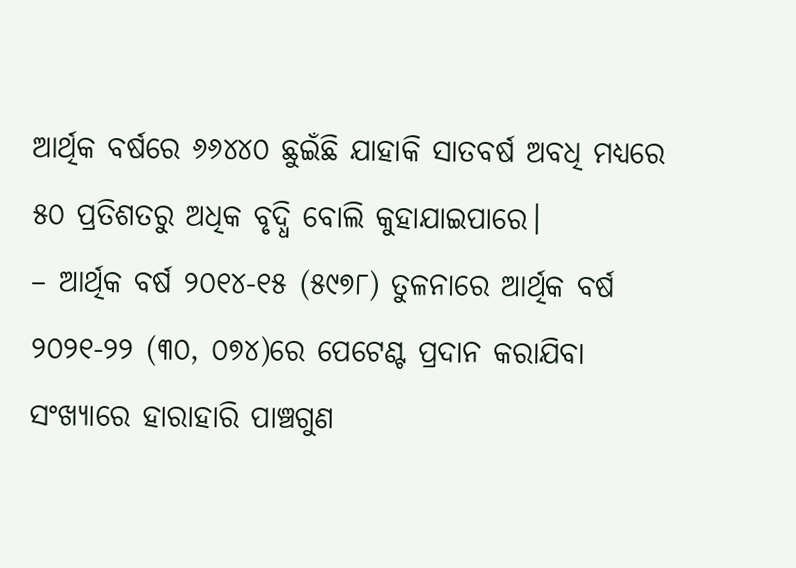ଆର୍ଥିକ ବର୍ଷରେ ୬୬୪୪୦ ଛୁଇଁଛି ଯାହାକି ସାତବର୍ଷ ଅବଧି ମଧ୍ୟରେ ୫୦ ପ୍ରତିଶତରୁ ଅଧିକ ବୃଦ୍ଧି ବୋଲି କୁହାଯାଇପାରେ।
– ଆର୍ଥିକ ବର୍ଷ ୨୦୧୪-୧୫ (୫୯୭୮) ତୁଳନାରେ ଆର୍ଥିକ ବର୍ଷ ୨୦୨୧-୨୨ (୩୦, ୦୭୪)ରେ ପେଟେଣ୍ଟ ପ୍ରଦାନ କରାଯିବା ସଂଖ୍ୟାରେ ହାରାହାରି ପାଞ୍ଚଗୁଣ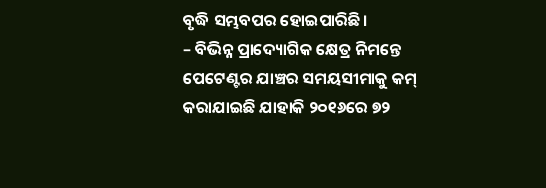ବୃଦ୍ଧି ସମ୍ଭବପର ହୋଇପାରିଛି।
– ବିଭିନ୍ନ ପ୍ରାଦ୍ୟୋଗିକ କ୍ଷେତ୍ର ନିମନ୍ତେ ପେଟେଣ୍ଟର ଯାଞ୍ଚର ସମୟସୀମାକୁ କମ୍ କରାଯାଇଛି ଯାହାକି ୨୦୧୬ରେ ୭୨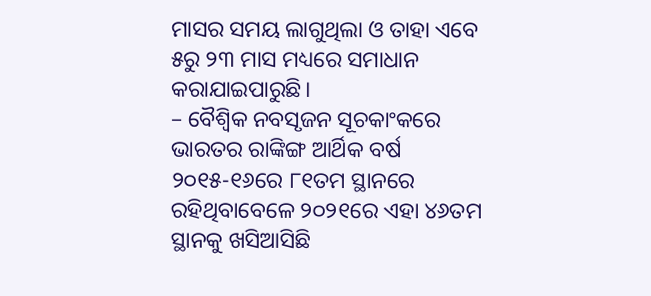ମାସର ସମୟ ଲାଗୁଥିଲା ଓ ତାହା ଏବେ ୫ରୁ ୨୩ ମାସ ମଧ୍ୟରେ ସମାଧାନ କରାଯାଇପାରୁଛି।
– ବୈଶ୍ୱିକ ନବସୃଜନ ସୂଚକାଂକରେ ଭାରତର ରାଙ୍କିଙ୍ଗ ଆର୍ଥିକ ବର୍ଷ ୨୦୧୫-୧୬ରେ ୮୧ତମ ସ୍ଥାନରେ ରହିଥିବାବେଳେ ୨୦୨୧ରେ ଏହା ୪୬ତମ ସ୍ଥାନକୁ ଖସିଆସିଛି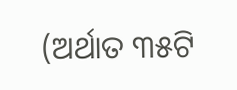(ଅର୍ଥାତ ୩୫ଟି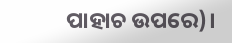ପାହାଚ ଉପରେ)।